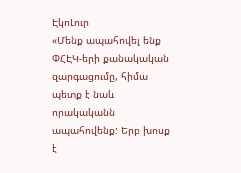ԷկոԼուր
«Մենք ապահովել ենք ՓՀԷԿ-երի քանակական զարգացումը, հիմա պետք է նաև որակականն ապահովենք: Երբ խոսք է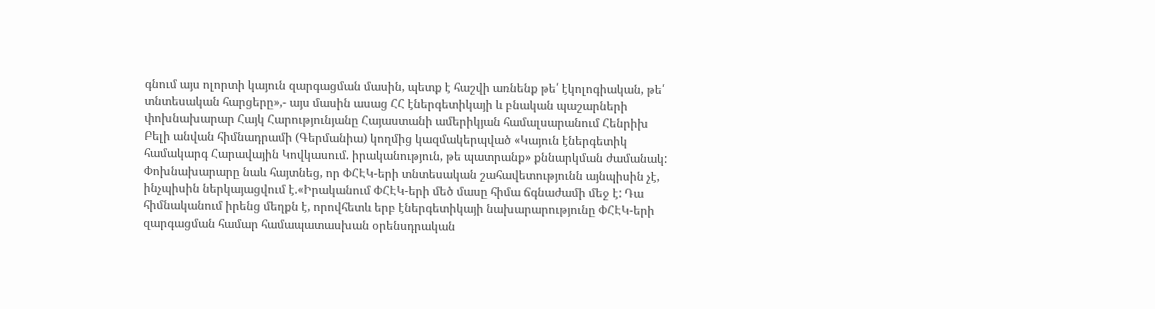գնում այս ոլորտի կայուն զարգացման մասին, պետք է հաշվի առնենք թե՛ էկոլոգիական, թե՛ տնտեսական հարցերը»,- այս մասին ասաց ՀՀ էներգետիկայի և բնական պաշարների փոխնախարար Հայկ Հարությունյանը Հայաստանի ամերիկյան համալսարանում Հենրիխ Բելի անվան հիմնադրամի (Գերմանիա) կողմից կազմակերպված «Կայուն էներգետիկ համակարգ Հարավային Կովկասում. իրականություն, թե պատրանք» քննարկման ժամանակ:
Փոխնախարարը նաև հայտնեց, որ ՓՀԷԿ-երի տնտեսական շահավետությունն այնպիսին չէ, ինչպիսին ներկայացվում է.«Իրականում ՓՀԷԿ-երի մեծ մասը հիմա ճգնաժամի մեջ է: Դա հիմնականում իրենց մեղքն է, որովհետև երբ էներգետիկայի նախարարությունը ՓՀԷԿ-երի զարգացման համար համապատասխան օրենսդրական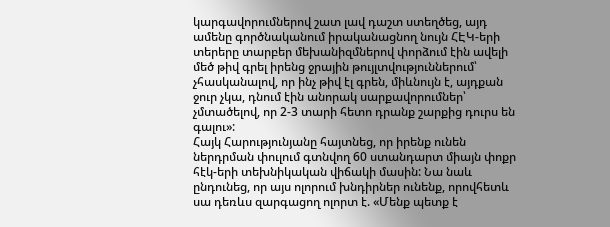կարգավորումներով շատ լավ դաշտ ստեղծեց, այդ ամենը գործնականում իրականացնող նույն ՀԷԿ-երի տերերը տարբեր մեխանիզմներով փորձում էին ավելի մեծ թիվ գրել իրենց ջրային թույլտվություններում՝ չհասկանալով, որ ինչ թիվ էլ գրեն, միևնույն է, այդքան ջուր չկա, դնում էին անորակ սարքավորումներ՝ չմտածելով, որ 2-3 տարի հետո դրանք շարքից դուրս են գալու»:
Հայկ Հարությունյանը հայտնեց, որ իրենք ունեն ներդրման փուլում գտնվող 60 ստանդարտ միայն փոքր հէկ-երի տեխնիկական վիճակի մասին: Նա նաև ընդունեց, որ այս ոլորում խնդիրներ ունենք, որովհետև սա դեռևս զարգացող ոլորտ է. «Մենք պետք է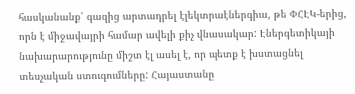հասկանանք՝ գազից արտադրել էլեկտրաէներգիա, թե ՓՀԷԿ-երից, որն է միջավայրի համար ավելի քիչ վնասակար: Էներգետիկայի նախարարությունը միշտ էլ ասել է, որ պետք է խստացնել տեսչական ստուգումները: Հայաստանը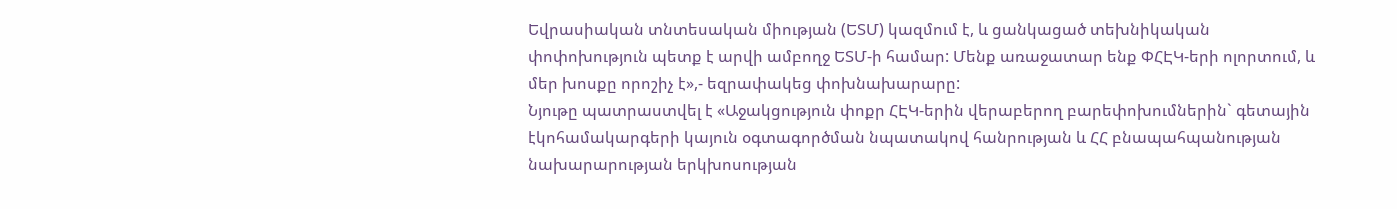Եվրասիական տնտեսական միության (ԵՏՄ) կազմում է, և ցանկացած տեխնիկական փոփոխություն պետք է արվի ամբողջ ԵՏՄ-ի համար: Մենք առաջատար ենք ՓՀԷԿ-երի ոլորտում, և մեր խոսքը որոշիչ է»,- եզրափակեց փոխնախարարը:
Նյութը պատրաստվել է «Աջակցություն փոքր ՀԷԿ-երին վերաբերող բարեփոխումներին` գետային էկոհամակարգերի կայուն օգտագործման նպատակով հանրության և ՀՀ բնապահպանության նախարարության երկխոսության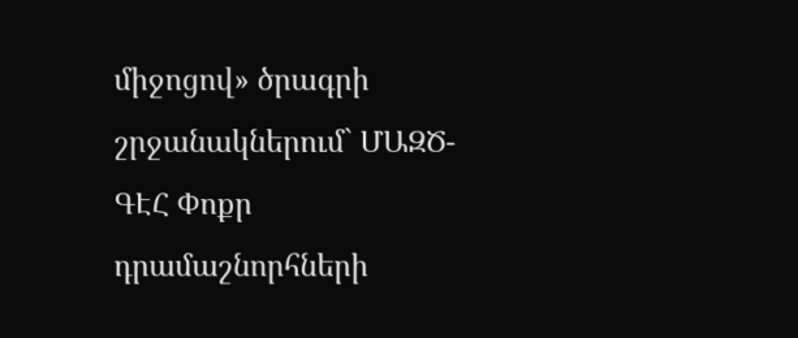միջոցով» ծրագրի շրջանակներում` ՄԱԶԾ-ԳԷՀ Փոքր դրամաշնորհների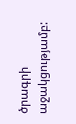ծրագրի աջակցությամբ: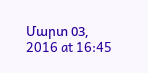Մարտ 03, 2016 at 16:45